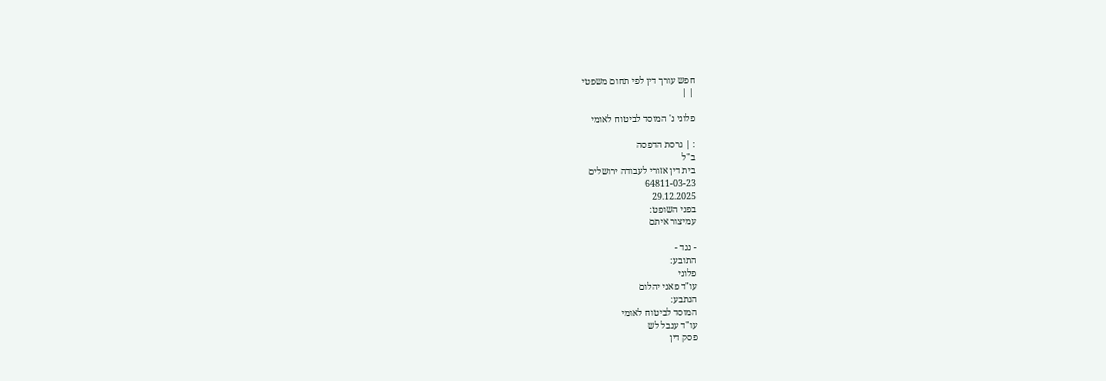חפש עורך דין לפי תחום משפטי
| |

פלוני נ' המוסד לביטוח לאומי

: | גרסת הדפסה
ב"ל
בית דין אזורי לעבודה ירושלים
64811-03-23
29.12.2025
בפני השופט:
עמיצור איתם

- נגד -
התובע:
פלוני
עו"ד פאני יהלום
הנתבע:
המוסד לביטוח לאומי
עו"ד ענבל לש
פסק דין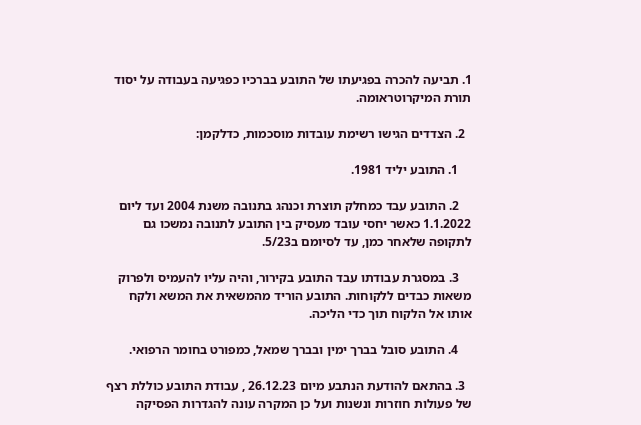1. תביעה להכרה בפגיעתו של התובע בברכיו כפגיעה בעבודה על יסוד תורת המיקרוטראומה.

  2. הצדדים הגישו רשימת עובדות מוסכמות, כדלקמן:

    1. התובע יליד 1981.

    2. התובע עבד כמחלק תוצרת וכנהג בתנובה משנת 2004 ועד ליום 1.1.2022 כאשר יחסי עובד מעסיק בין התובע לתנובה נמשכו גם לתקופה שלאחר כמן, עד לסיומם ב5/23.

    3. במסגרת עבודתו עבד התובע בקירור, והיה עליו להעמיס ולפרוק משאות כבדים ללקוחות. התובע הוריד מהמשאית את המשא ולקח אותו אל הלקוח תוך כדי הליכה.

    4. התובע סובל בברך ימין ובברך שמאל, כמפורט בחומר הרפואי.

  3. בהתאם להודעת הנתבע מיום 26.12.23 , עבודת התובע כוללת רצף של פעולות חוזרות ונשנות ועל כן המקרה עונה להגדרות הפסיקה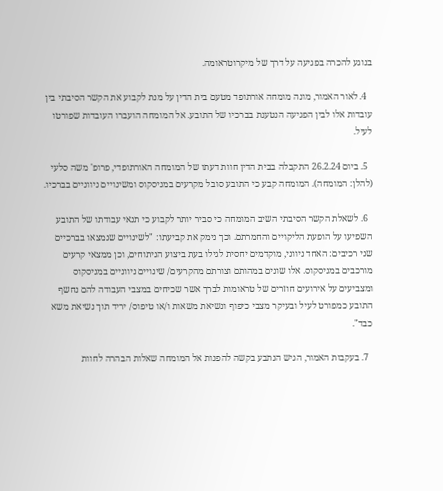בנוגע להכרה בפגיעה על דרך של מיקרוטראומה.

  4. לאור האמור, מונה מומחה אורתופד מטעם בית הדין על מנת לקבוע את הקשר הסיבתי בין עובדות אלו לבין הפגיעה הנטענת בברכיו של התובע. אל המומחה הועברו העובדות שפורטו לעיל.

  5. ביום 26.2.24 התקבלה בבית הדין חוות דעתו של המומחה האורתופדי, פרופ' משה סלעי (להלן: המומחה). המומחה קבע כי התובע סובל מקרעים במניסקוס ומשינויים ניווניים בברכיו.

  6. לשאלת הקשר הסיבתי השיב המומחה כי סביר יותר לקבוע כי תנאי עבודתו של התובע השפיעו על הופעת הליקויים והחמרתם. וכך נימק את קביעתו: "לשינויים שנמצאו בברכיים שני רכיבים: האחד ניווני, מוקדמים יחסית לגילו בעת ביצוע הניתוחים, וכן ממצאי קרעים מורכבים במניסקוס. אלו שונים במהותם וצורתם מהקרעים/ שינויים ניווניים במניסקוס ומצביעים על אירועים חוזרים של טראומות לברך אשר שכיחים במצבי העבודה להם נחשף התובע כמפורט לעיל ובעיקר מצבי כיפוף ונשיאת משאות ו/או טיפוס/ יריד תוך נשיאת משא כבד".

  7. בעקבות האמור, הגיש הנתבע בקשה להפנות אל המומחה שאלות הבהרה לחוות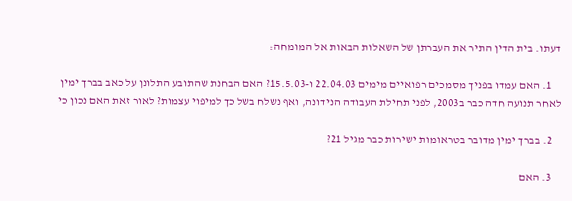דעתו. בית הדין התיר את העברתן של השאלות הבאות אל המומחה:

    1. האם עמדו בפניך מסמכים רפואיים מימים 22.04.03 ו-15.5.03? האם הבחנת שהתובע התלונן על כאב בברך ימין לאחר תנועה חדה כבר ב2003, לפני תחילת העבודה הנידונה, ואף נשלח בשל כך למיפוי עצמות? לאור זאת האם נכון כי

    2. בברך ימין מדובר בטראומות ישירות כבר מגיל 21?

    3. האם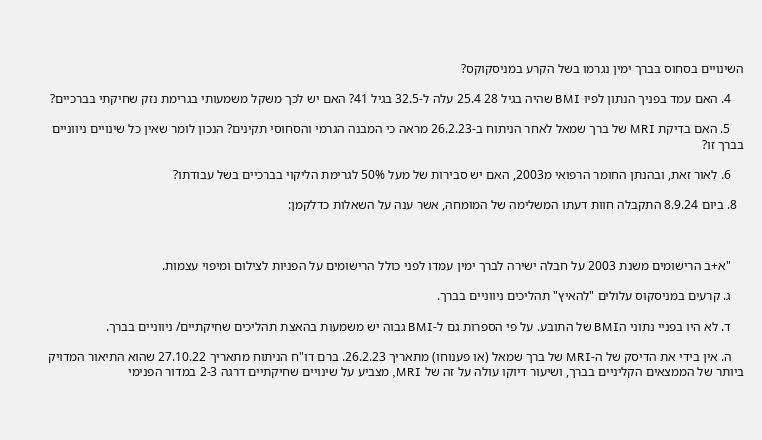השינויים בסחוס בברך ימין נגרמו בשל הקרע במניסקוקס?

    4. האם עמד בפניך הנתון לפיו BMI שהיה בגיל 28 25.4 עלה ל-32.5 בגיל 41? האם יש לכך משקל משמעותי בגרימת נזק שחיקתי בברכיים?

    5. האם בדיקת MRI של ברך שמאל לאחר הניתוח ב-26.2.23 מראה כי המבנה הגרמי והסחוסי תקינים? הנכון לומר שאין כל שינויים ניווניים בברך זו?

    6. לאור זאת, ובהנתן החומר הרפואי מ2003, האם יש סבירות של מעל 50% לגרימת הליקוי בברכיים בשל עבודתו?

  8. ביום 8.9.24 התקבלה חוות דעתו המשלימה של המומחה, אשר ענה על השאלות כדלקמן:



    "א+ב הרישומים משנת 2003 על חבלה ישירה לברך ימין עמדו לפני כולל הרישומים על הפניות לצילום ומיפוי עצמות.

    ג. קרעים במניסקוס עלולים "להאיץ" תהליכים ניווניים בברך.

    ד. לא היו בפניי נתוני הBMI של התובע. על פי הספרות גם ל-BMI גבוה יש משמעות בהאצת תהליכים שחיקתיים/ ניווניים בברך.

    ה. אין בידי את הדיסק של ה-MRI של ברך שמאל (או פענוחו) מתאריך 26.2.23. ברם דו"ח הניתוח מתאריך 27.10.22 שהוא התיאור המדויק ביותר של הממצאים הקליניים בברך, ושיעור דיוקו עולה על זה של MRI, מצביע על שינויים שחיקתיים דרגה 2-3 במדור הפנימי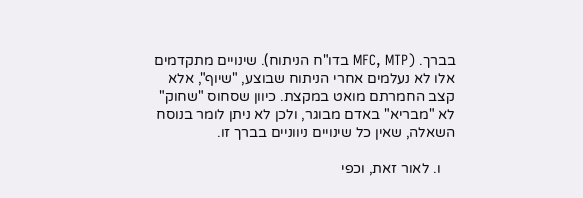בברך. (MFC, MTP בדו"ח הניתוח). שינויים מתקדמים אלו לא נעלמים אחרי הניתוח שבוצע, "שיוף", אלא קצב החמרתם מואט במקצת. כיוון שסחוס "שחוק" לא "מבריא" באדם מבוגר, ולכן לא ניתן לומר בנוסח השאלה, שאין כל שינויים ניווניים בברך זו.

    ו. לאור זאת, וכפי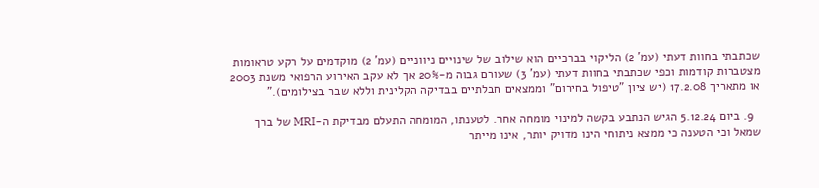שכתבתי בחוות דעתי (עמ' 2) הליקוי בברכיים הוא שילוב של שינויים ניווניים (עמ' 2) מוקדמים על רקע טראומות מצטברות קודמות וכפי שכתבתי בחוות דעתי (עמ' 3) שעורם גבוה מ-20% אך לא עקב האירוע הרפואי משנת 2003 או מתאריך 17.2.08 (יש ציון "טיפול בחירום" וממצאים חבלתיים בבדיקה הקלינית וללא שבר בצילומים)."

  9. ביום 5.12.24 הגיש הנתבע בקשה למינוי מומחה אחר. לטענתו, המומחה התעלם מבדיקת ה-MRI של ברך שמאל וכי הטענה כי ממצא ניתוחי הינו מדויק יותר, אינו מייתר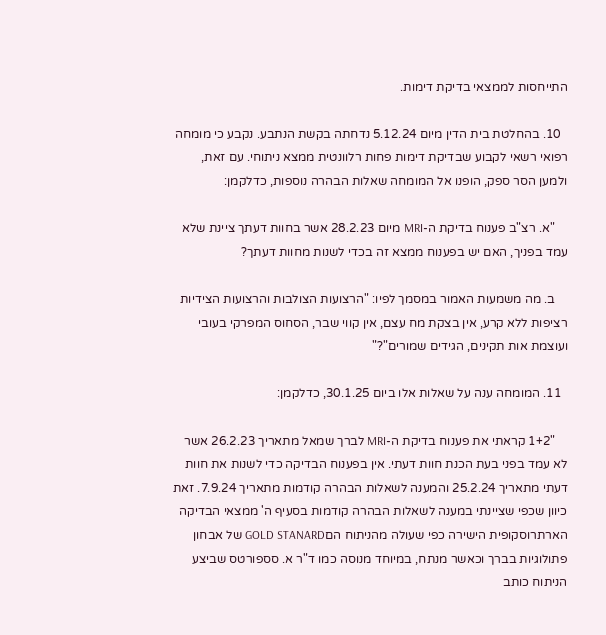התייחסות לממצאי בדיקת דימות.

  10. בהחלטת בית הדין מיום 5.12.24 נדחתה בקשת הנתבע. נקבע כי מומחה רפואי רשאי לקבוע שבדיקת דימות פחות רלוונטית ממצא ניתוחי. עם זאת, ולמען הסר ספק, הופנו אל המומחה שאלות הבהרה נוספות, כדלקמן:

    "א. רצ"ב פענוח בדיקת ה-MRI מיום 28.2.23 אשר בחוות דעתך ציינת שלא עמד בפניך, האם יש בפענוח ממצא זה בכדי לשנות מחוות דעתך?

    ב. מה משמעות האמור במסמך לפיו: "הרצועות הצולבות והרצועות הצידיות רציפות ללא קרע, אין בצקת מח עצם, אין קווי שבר, הסחוס המפרקי בעובי ועוצמת אות תקינים, הגידים שמורים"?"

  11. המומחה ענה על שאלות אלו ביום 30.1.25, כדלקמן:

    "1+2 קראתי את פענוח בדיקת ה-MRI לברך שמאל מתאריך 26.2.23 אשר לא עמד בפני בעת הכנת חוות דעתי. אין בפענוח הבדיקה כדי לשנות את חוות דעתי מתאריך 25.2.24 והמענה לשאלות הבהרה קודמות מתאריך 7.9.24. זאת כיוון שכפי שציינתי במענה לשאלות הבהרה קודמות בסעיף ה' ממצאי הבדיקה הארתרוסקופית הישירה כפי שעולה מהניתוח הםGOLD STANARD של אבחון פתולוגיות בברך וכאשר מנתח, במיוחד מנוסה כמו ד"ר א. סספורטס שביצע הניתוח כותב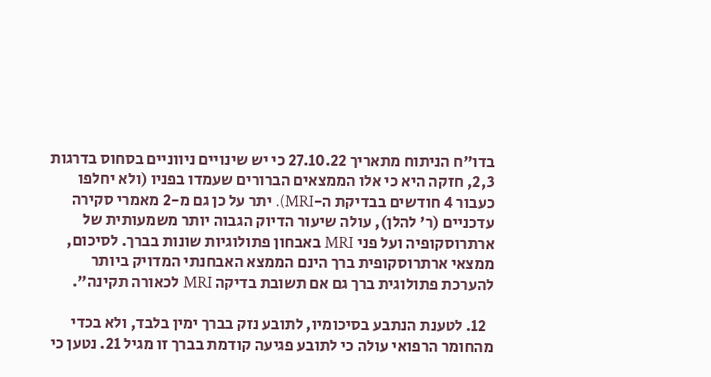בדו"ח הניתוח מתאריך 27.10.22 כי יש שינויים ניווניים בסחוס בדרגות 2,3, חזקה היא כי אלו הממצאים הברורים שעמדו בפניו (ולא יחלפו כעבור 4 חודשים בבדיקת ה-MRI). יתר על כן גם מ-2 מאמרי סקירה עדכניים (ר' להלן), עולה שיעור הדיוק הגבוה יותר משמעותית של ארתרוסקופיה ועל פני MRI באבחון פתולוגיות שונות בברך. לסיכום, ממצאי ארתרוסקופית ברך הינם הממצא האבחנתי המדויק ביותר להערכת פתולוגית ברך גם אם תשובת בדיקה MRI לכאורה תקינה".

  12. לטענת הנתבע בסיכומיו, לתובע נזק בברך ימין בלבד, ולא בכדי מהחומר הרפואי עולה כי לתובע פגיעה קודמת בברך זו מגיל 21. נטען כי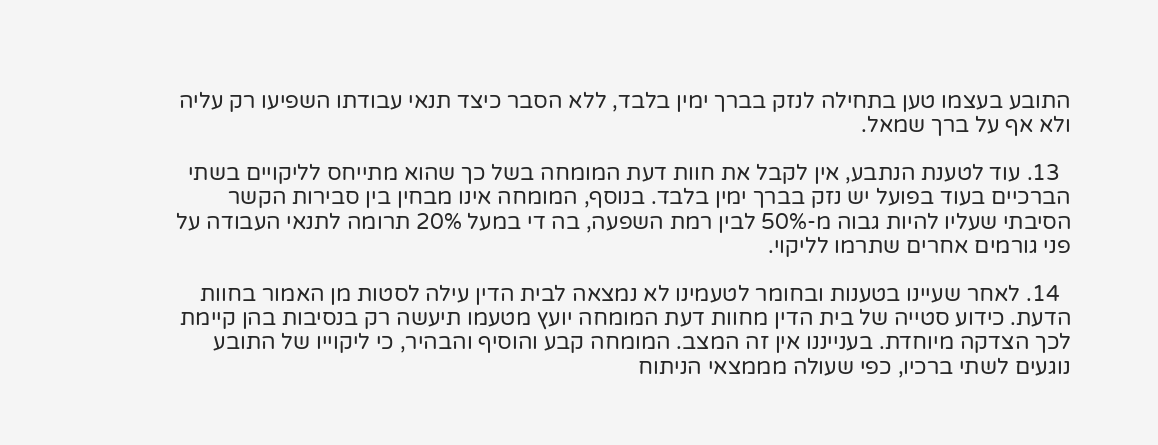התובע בעצמו טען בתחילה לנזק בברך ימין בלבד, ללא הסבר כיצד תנאי עבודתו השפיעו רק עליה ולא אף על ברך שמאל.

  13. עוד לטענת הנתבע, אין לקבל את חוות דעת המומחה בשל כך שהוא מתייחס לליקויים בשתי הברכיים בעוד בפועל יש נזק בברך ימין בלבד. בנוסף, המומחה אינו מבחין בין סבירות הקשר הסיבתי שעליו להיות גבוה מ-50% לבין רמת השפעה, בה די במעל 20% תרומה לתנאי העבודה על פני גורמים אחרים שתרמו לליקוי.

  14. לאחר שעיינו בטענות ובחומר לטעמינו לא נמצאה לבית הדין עילה לסטות מן האמור בחוות הדעת. כידוע סטייה של בית הדין מחוות דעת המומחה יועץ מטעמו תיעשה רק בנסיבות בהן קיימת לכך הצדקה מיוחדת. בענייננו אין זה המצב. המומחה קבע והוסיף והבהיר, כי ליקוייו של התובע נוגעים לשתי ברכיו, כפי שעולה מממצאי הניתוח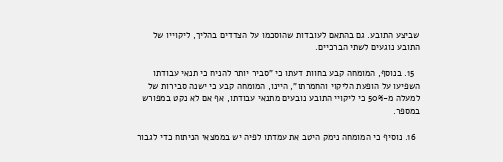שביצע התובע. גם בהתאם לעובדות שהוסכמו על הצדדים בהליך, ליקוייו של התובע נוגעים לשתי הברכיים.

  15. בנוסף, המומחה קבע בחוות דעתו כי "סביר יותר להניח כי תנאי עבודתו השפיעו על הופעת הליקוי והחמרתו", היינו, המומחה קבע כי ישנה סבירות של למעלה מ-50% כי ליקויי התובע נובעים מתנאי עבודתו, אף אם לא נקט במפורש במספר.

  16. נוסיף כי המומחה נימק היטב את עמדתו לפיה יש בממצאי הניתוח כדי לגבור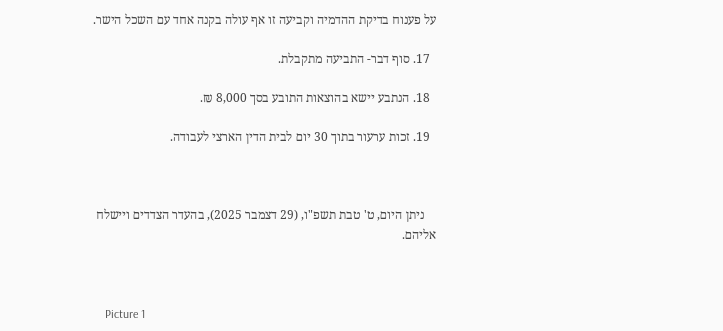על פענוח בדיקת ההדמיה וקביעה זו אף עולה בקנה אחד עם השכל הישר.

  17. סוף דבר- התביעה מתקבלת.

  18. הנתבע יישא בהוצאות התובע בסך 8,000 ₪.

  19. זכות ערעור בתוך 30 יום לבית הדין הארצי לעבודה.



    ניתן היום, ט' טבת תשפ"ו, (29 דצמבר 2025), בהעדר הצדדים ויישלח אליהם.



    Picture 1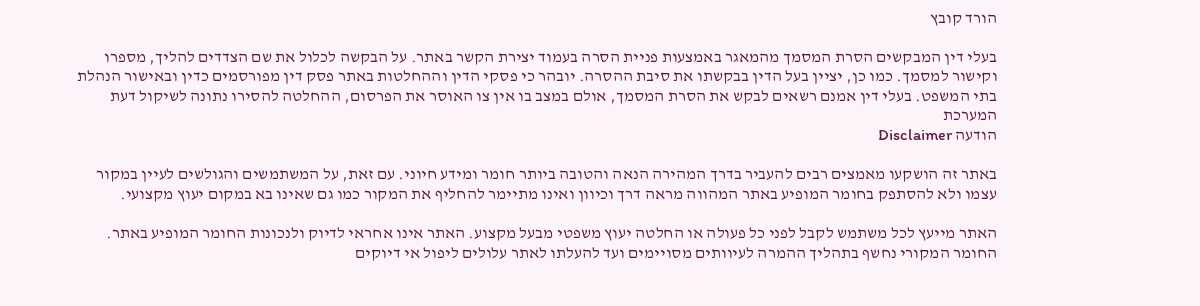הורד קובץ

בעלי דין המבקשים הסרת המסמך מהמאגר באמצעות פניית הסרה בעמוד יצירת הקשר באתר. על הבקשה לכלול את שם הצדדים להליך, מספרו וקישור למסמך. כמו כן, יציין בעל הדין בבקשתו את סיבת ההסרה. יובהר כי פסקי הדין וההחלטות באתר פסק דין מפורסמים כדין ובאישור הנהלת בתי המשפט. בעלי דין אמנם רשאים לבקש את הסרת המסמך, אולם במצב בו אין צו האוסר את הפרסום, ההחלטה להסירו נתונה לשיקול דעת המערכת
הודעה Disclaimer

באתר זה הושקעו מאמצים רבים להעביר בדרך המהירה הנאה והטובה ביותר חומר ומידע חיוני. עם זאת, על המשתמשים והגולשים לעיין במקור עצמו ולא להסתפק בחומר המופיע באתר המהווה מראה דרך וכיוון ואינו מתיימר להחליף את המקור כמו גם שאינו בא במקום יעוץ מקצועי.

האתר מייעץ לכל משתמש לקבל לפני כל פעולה או החלטה יעוץ משפטי מבעל מקצוע. האתר אינו אחראי לדיוק ולנכונות החומר המופיע באתר. החומר המקורי נחשף בתהליך ההמרה לעיוותים מסויימים ועד להעלתו לאתר עלולים ליפול אי דיוקים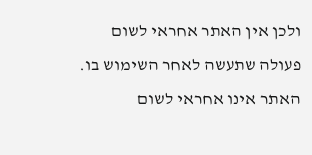ולכן אין האתר אחראי לשום פעולה שתעשה לאחר השימוש בו. האתר אינו אחראי לשום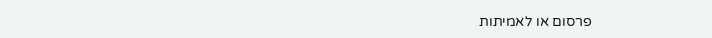פרסום או לאמיתות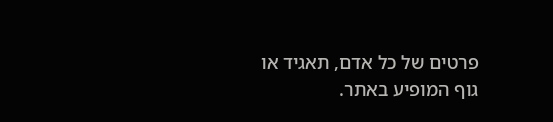פרטים של כל אדם, תאגיד או גוף המופיע באתר.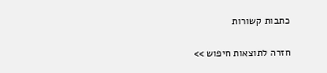כתבות קשורות

חזרה לתוצאות חיפוש >>